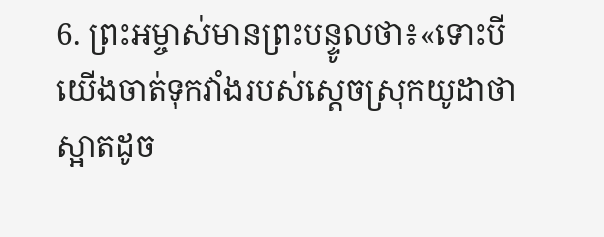6. ព្រះអម្ចាស់មានព្រះបន្ទូលថា៖«ទោះបីយើងចាត់ទុកវាំងរបស់ស្ដេចស្រុកយូដាថាស្អាតដូច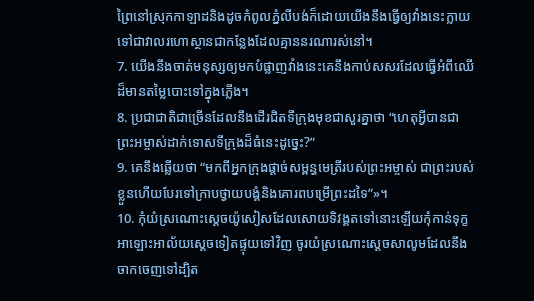ព្រៃនៅស្រុកកាឡាដនិងដូចកំពូលភ្នំលីបង់ក៏ដោយយើងនឹងធ្វើឲ្យវាំងនេះក្លាយទៅជាវាលរហោស្ថានជាកន្លែងដែលគ្មាននរណារស់នៅ។
7. យើងនឹងចាត់មនុស្សឲ្យមកបំផ្លាញវាំងនេះគេនឹងកាប់សសរដែលធ្វើអំពីឈើដ៏មានតម្លៃបោះទៅក្នុងភ្លើង។
8. ប្រជាជាតិជាច្រើនដែលនឹងដើរជិតទីក្រុងមុខជាសួរគ្នាថា “ហេតុអ្វីបានជាព្រះអម្ចាស់ដាក់ទោសទីក្រុងដ៏ធំនេះដូច្នេះ?”
9. គេនឹងឆ្លើយថា “មកពីអ្នកក្រុងផ្ដាច់សម្ពន្ធមេត្រីរបស់ព្រះអម្ចាស់ ជាព្រះរបស់ខ្លួនហើយបែរទៅក្រាបថ្វាយបង្គំនិងគោរពបម្រើព្រះដទៃ”»។
10. កុំយំស្រណោះស្ដេចយ៉ូសៀសដែលសោយទិវង្គតទៅនោះឡើយកុំកាន់ទុក្ខអាឡោះអាល័យស្ដេចទៀតផ្ទុយទៅវិញ ចូរយំស្រណោះស្ដេចសាលូមដែលនឹងចាកចេញទៅដ្បិត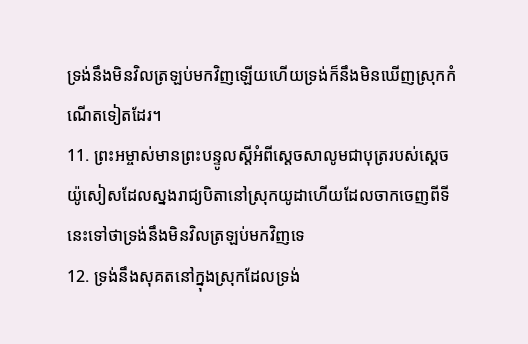ទ្រង់នឹងមិនវិលត្រឡប់មកវិញឡើយហើយទ្រង់ក៏នឹងមិនឃើញស្រុកកំណើតទៀតដែរ។
11. ព្រះអម្ចាស់មានព្រះបន្ទូលស្ដីអំពីស្ដេចសាលូមជាបុត្ររបស់ស្ដេចយ៉ូសៀសដែលស្នងរាជ្យបិតានៅស្រុកយូដាហើយដែលចាកចេញពីទីនេះទៅថាទ្រង់នឹងមិនវិលត្រឡប់មកវិញទេ
12. ទ្រង់នឹងសុគតនៅក្នុងស្រុកដែលទ្រង់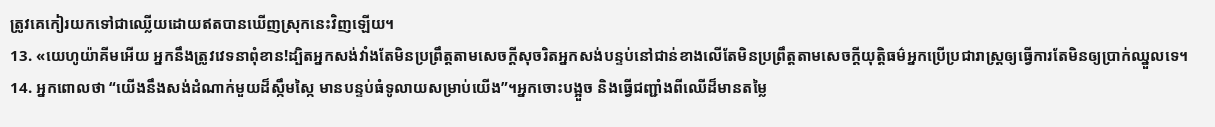ត្រូវគេកៀរយកទៅជាឈ្លើយដោយឥតបានឃើញស្រុកនេះវិញឡើយ។
13. «យេហូយ៉ាគីមអើយ អ្នកនឹងត្រូវវេទនាពុំខាន!ដ្បិតអ្នកសង់វាំងតែមិនប្រព្រឹត្តតាមសេចក្ដីសុចរិតអ្នកសង់បន្ទប់នៅជាន់ខាងលើតែមិនប្រព្រឹត្តតាមសេចក្ដីយុត្តិធម៌អ្នកប្រើប្រជារាស្ត្រឲ្យធ្វើការតែមិនឲ្យប្រាក់ឈ្នួលទេ។
14. អ្នកពោលថា “យើងនឹងសង់ដំណាក់មួយដ៏ស្កឹមស្កៃ មានបន្ទប់ធំទូលាយសម្រាប់យើង”។អ្នកចោះបង្អួច និងធ្វើជញ្ជាំងពីឈើដ៏មានតម្លៃ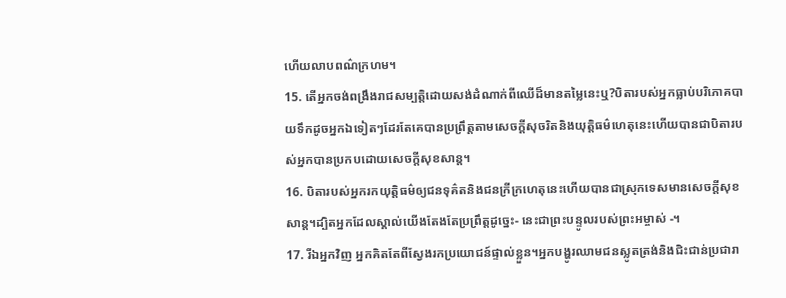ហើយលាបពណ៌ក្រហម។
15. តើអ្នកចង់ពង្រឹងរាជសម្បត្តិដោយសង់ដំណាក់ពីឈើដ៏មានតម្លៃនេះឬ?បិតារបស់អ្នកធ្លាប់បរិភោគបាយទឹកដូចអ្នកឯទៀតៗដែរតែគេបានប្រព្រឹត្តតាមសេចក្ដីសុចរិតនិងយុត្តិធម៌ហេតុនេះហើយបានជាបិតារបស់អ្នកបានប្រកបដោយសេចក្ដីសុខសាន្ត។
16. បិតារបស់អ្នករកយុត្តិធម៌ឲ្យជនទុគ៌តនិងជនក្រីក្រហេតុនេះហើយបានជាស្រុកទេសមានសេចក្ដីសុខសាន្ត។ដ្បិតអ្នកដែលស្គាល់យើងតែងតែប្រព្រឹត្តដូច្នេះ- នេះជាព្រះបន្ទូលរបស់ព្រះអម្ចាស់ -។
17. រីឯអ្នកវិញ អ្នកគិតតែពីស្វែងរកប្រយោជន៍ផ្ទាល់ខ្លួន។អ្នកបង្ហូរឈាមជនស្លូតត្រង់និងជិះជាន់ប្រជារា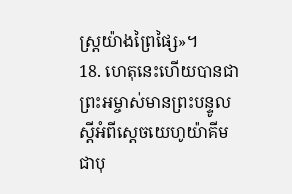ស្ត្រយ៉ាងព្រៃផ្សៃ»។
18. ហេតុនេះហើយបានជាព្រះអម្ចាស់មានព្រះបន្ទូលស្ដីអំពីស្ដេចយេហូយ៉ាគីម ជាបុ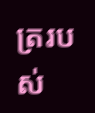ត្ររបស់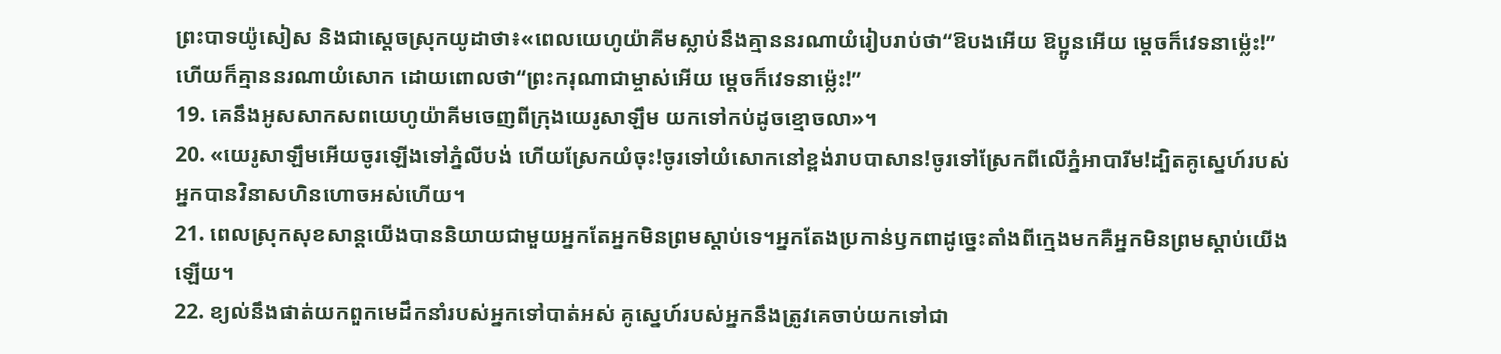ព្រះបាទយ៉ូសៀស និងជាស្ដេចស្រុកយូដាថា៖«ពេលយេហូយ៉ាគីមស្លាប់នឹងគ្មាននរណាយំរៀបរាប់ថា“ឱបងអើយ ឱប្អូនអើយ ម្ដេចក៏វេទនាម៉្លេះ!”ហើយក៏គ្មាននរណាយំសោក ដោយពោលថា“ព្រះករុណាជាម្ចាស់អើយ ម្ដេចក៏វេទនាម៉្លេះ!”
19. គេនឹងអូសសាកសពយេហូយ៉ាគីមចេញពីក្រុងយេរូសាឡឹម យកទៅកប់ដូចខ្មោចលា»។
20. «យេរូសាឡឹមអើយចូរឡើងទៅភ្នំលីបង់ ហើយស្រែកយំចុះ!ចូរទៅយំសោកនៅខ្ពង់រាបបាសាន!ចូរទៅស្រែកពីលើភ្នំអាបារីម!ដ្បិតគូស្នេហ៍របស់អ្នកបានវិនាសហិនហោចអស់ហើយ។
21. ពេលស្រុកសុខសាន្តយើងបាននិយាយជាមួយអ្នកតែអ្នកមិនព្រមស្ដាប់ទេ។អ្នកតែងប្រកាន់ឫកពាដូច្នេះតាំងពីក្មេងមកគឺអ្នកមិនព្រមស្ដាប់យើងឡើយ។
22. ខ្យល់នឹងផាត់យកពួកមេដឹកនាំរបស់អ្នកទៅបាត់អស់ គូស្នេហ៍របស់អ្នកនឹងត្រូវគេចាប់យកទៅជា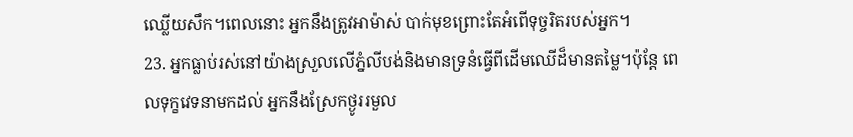ឈ្លើយសឹក។ពេលនោះ អ្នកនឹងត្រូវអាម៉ាស់ បាក់មុខព្រោះតែអំពើទុច្ចរិតរបស់អ្នក។
23. អ្នកធ្លាប់រស់នៅយ៉ាងស្រួលលើភ្នំលីបង់និងមានទ្រនំធ្វើពីដើមឈើដ៏មានតម្លៃ។ប៉ុន្តែ ពេលទុក្ខវេទនាមកដល់ អ្នកនឹងស្រែកថ្ងូររមួល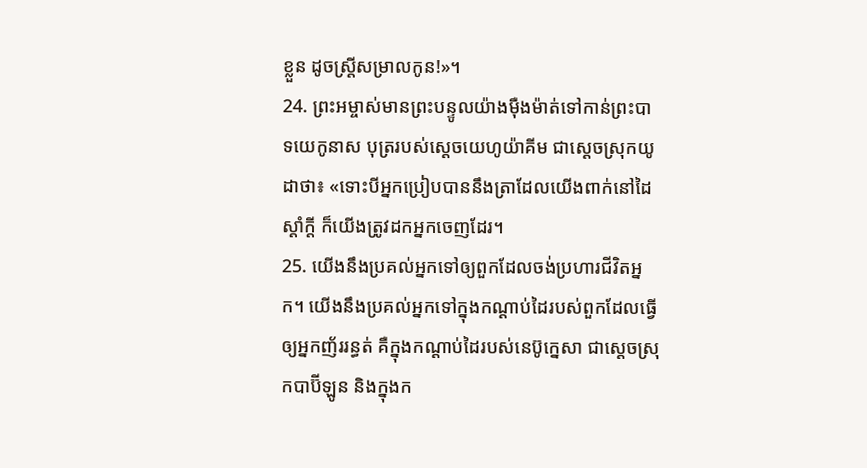ខ្លួន ដូចស្ត្រីសម្រាលកូន!»។
24. ព្រះអម្ចាស់មានព្រះបន្ទូលយ៉ាងម៉ឺងម៉ាត់ទៅកាន់ព្រះបាទយេកូនាស បុត្ររបស់ស្ដេចយេហូយ៉ាគីម ជាស្ដេចស្រុកយូដាថា៖ «ទោះបីអ្នកប្រៀបបាននឹងត្រាដែលយើងពាក់នៅដៃស្ដាំក្ដី ក៏យើងត្រូវដកអ្នកចេញដែរ។
25. យើងនឹងប្រគល់អ្នកទៅឲ្យពួកដែលចង់ប្រហារជីវិតអ្នក។ យើងនឹងប្រគល់អ្នកទៅក្នុងកណ្ដាប់ដៃរបស់ពួកដែលធ្វើឲ្យអ្នកញ័ររន្ធត់ គឺក្នុងកណ្ដាប់ដៃរបស់នេប៊ូក្នេសា ជាស្ដេចស្រុកបាប៊ីឡូន និងក្នុងក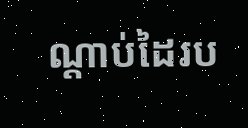ណ្ដាប់ដៃរប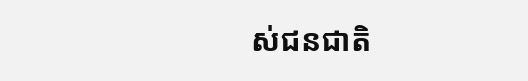ស់ជនជាតិ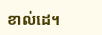ខាល់ដេ។